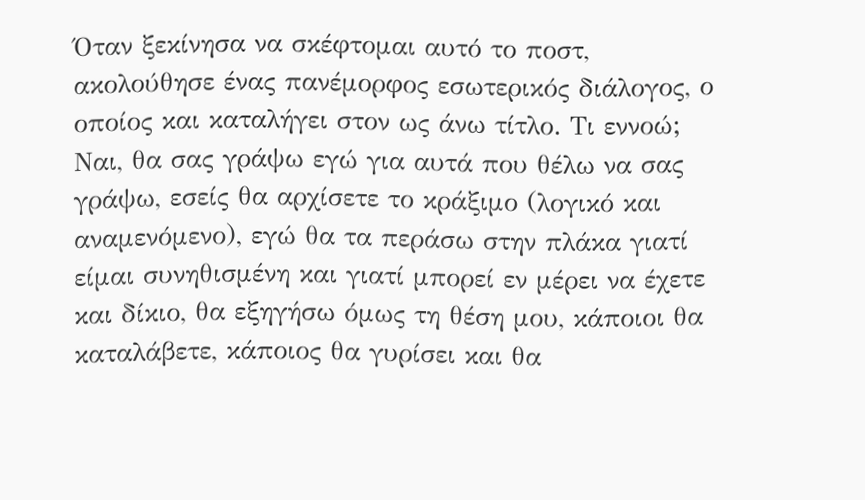Όταν ξεκίνησα να σκέφτομαι αυτό το ποστ, ακολούθησε ένας πανέμορφος εσωτερικός διάλογος, ο οποίος και καταλήγει στον ως άνω τίτλο. Τι εννοώ; Ναι, θα σας γράψω εγώ για αυτά που θέλω να σας γράψω, εσείς θα αρχίσετε το κράξιμο (λογικό και αναμενόμενο), εγώ θα τα περάσω στην πλάκα γιατί είμαι συνηθισμένη και γιατί μπορεί εν μέρει να έχετε και δίκιο, θα εξηγήσω όμως τη θέση μου, κάποιοι θα καταλάβετε, κάποιος θα γυρίσει και θα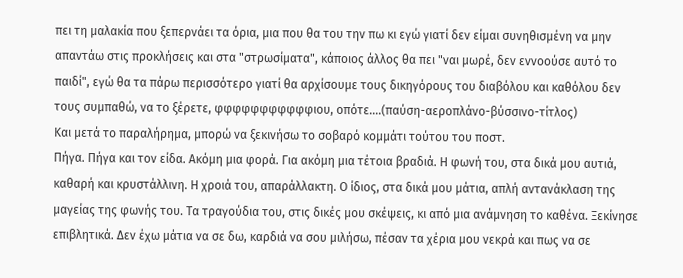πει τη μαλακία που ξεπερνάει τα όρια, μια που θα του την πω κι εγώ γιατί δεν είμαι συνηθισμένη να μην απαντάω στις προκλήσεις και στα "στρωσίματα", κάποιος άλλος θα πει "ναι μωρέ, δεν εννοούσε αυτό το παιδί", εγώ θα τα πάρω περισσότερο γιατί θα αρχίσουμε τους δικηγόρους του διαβόλου και καθόλου δεν τους συμπαθώ, να το ξέρετε, φφφφφφφφφφφιου, οπότε....(παύση-αεροπλάνο-βύσσινο-τίτλος)
Και μετά το παραλήρημα, μπορώ να ξεκινήσω το σοβαρό κομμάτι τούτου του ποστ.
Πήγα. Πήγα και τον είδα. Ακόμη μια φορά. Για ακόμη μια τέτοια βραδιά. Η φωνή του, στα δικά μου αυτιά, καθαρή και κρυστάλλινη. Η χροιά του, απαράλλακτη. Ο ίδιος, στα δικά μου μάτια, απλή αντανάκλαση της μαγείας της φωνής του. Τα τραγούδια του, στις δικές μου σκέψεις, κι από μια ανάμνηση το καθένα. Ξεκίνησε επιβλητικά. Δεν έχω μάτια να σε δω, καρδιά να σου μιλήσω, πέσαν τα χέρια μου νεκρά και πως να σε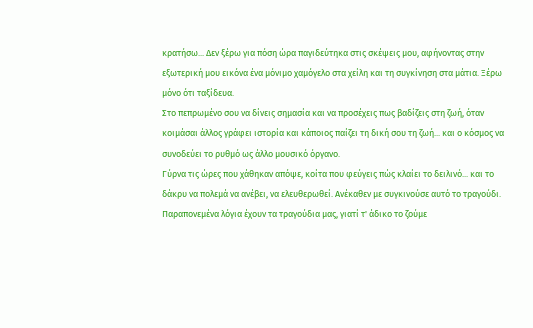κρατήσω... Δεν ξέρω για πόση ώρα παγιδεύτηκα στις σκέψεις μου, αφήνοντας στην εξωτερική μου εικόνα ένα μόνιμο χαμόγελο στα χείλη και τη συγκίνηση στα μάτια. Ξέρω μόνο ότι ταξίδευα.
Στο πεπρωμένο σου να δίνεις σημασία και να προσέχεις πως βαδίζεις στη ζωή, όταν κοιμάσαι άλλος γράφει ιστορία και κάποιος παίζει τη δική σου τη ζωή... και ο κόσμος να συνοδεύει το ρυθμό ως άλλο μουσικό όργανο.
Γύρνα τις ώρες που χάθηκαν απόψε, κοίτα που φεύγεις πώς κλαίει το δειλινό... και το δάκρυ να πολεμά να ανέβει, να ελευθερωθεί. Ανέκαθεν με συγκινούσε αυτό το τραγούδι.
Παραπονεμένα λόγια έχουν τα τραγούδια μας, γιατί τ' άδικο το ζούμε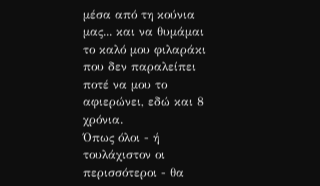μέσα από τη κούνια μας... και να θυμάμαι το καλό μου φιλαράκι που δεν παραλείπει ποτέ να μου το αφιερώνει, εδώ και 8 χρόνια.
Όπως όλοι - ή τουλάχιστον οι περισσότεροι - θα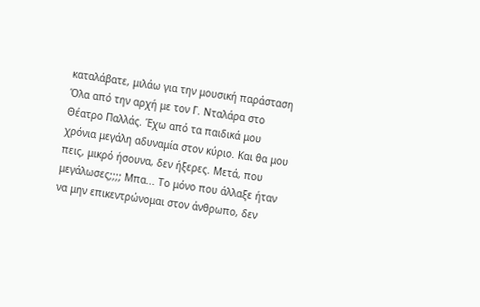καταλάβατε, μιλάω για την μουσική παράσταση Όλα από την αρχή με τον Γ. Νταλάρα στο Θέατρο Παλλάς. Έχω από τα παιδικά μου χρόνια μεγάλη αδυναμία στον κύριο. Και θα μου πεις, μικρό ήσουνα, δεν ήξερες. Μετά, που μεγάλωσες;;;; Μπα... Το μόνο που άλλαξε ήταν να μην επικεντρώνομαι στον άνθρωπο, δεν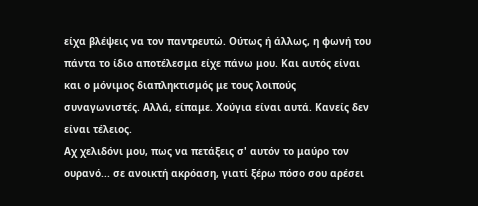είχα βλέψεις να τον παντρευτώ. Ούτως ή άλλως, η φωνή του πάντα το ίδιο αποτέλεσμα είχε πάνω μου. Και αυτός είναι και ο μόνιμος διαπληκτισμός με τους λοιπούς συναγωνιστές. Αλλά, είπαμε. Χούγια είναι αυτά. Κανείς δεν είναι τέλειος.
Αχ χελιδόνι μου, πως να πετάξεις σ' αυτόν το μαύρο τον ουρανό... σε ανοικτή ακρόαση, γιατί ξέρω πόσο σου αρέσει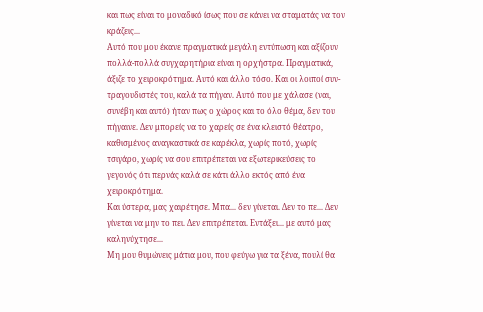και πως είναι το μοναδικό ίσως που σε κάνει να σταματάς να τον κράζεις...
Αυτό που μου έκανε πραγματικά μεγάλη εντύπωση και αξίζουν πολλά-πολλά συγχαρητήρια είναι η ορχήστρα. Πραγματικά, άξιζε το χειροκρότημα. Αυτό και άλλο τόσο. Και οι λοιποί συν-τραγουδιστές του, καλά τα πήγαν. Αυτό που με χάλασε (ναι, συνέβη και αυτό) ήταν πως ο χώρος και το όλο θέμα, δεν του πήγαινε. Δεν μπορείς να το χαρείς σε ένα κλειστό θέατρο, καθισμένος αναγκαστικά σε καρέκλα, χωρίς ποτό, χωρίς τσιγάρο, χωρίς να σου επιτρέπεται να εξωτερικεύσεις το γεγονός ότι περνάς καλά σε κάτι άλλο εκτός από ένα χειροκρότημα.
Και ύστερα, μας χαιρέτησε. Μπα... δεν γίνεται. Δεν το πε... Δεν γίνεται να μην το πει. Δεν επιτρέπεται. Εντάξει... με αυτό μας καληνύχτησε...
Μη μου θυμώνεις μάτια μου, που φεύγω για τα ξένα, πουλί θα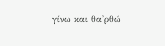γίνω και θα'ρθώ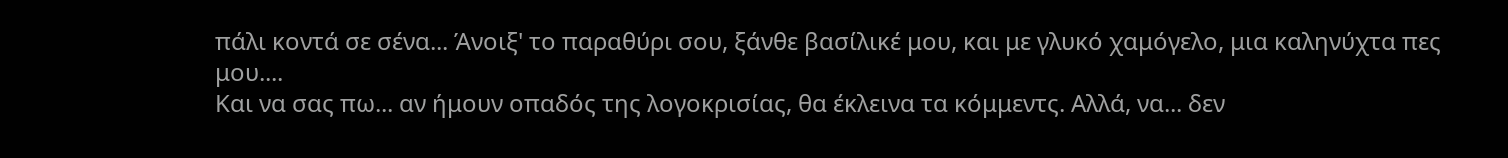πάλι κοντά σε σένα... Άνοιξ' το παραθύρι σου, ξάνθε βασίλικέ μου, και με γλυκό χαμόγελο, μια καληνύχτα πες μου....
Και να σας πω... αν ήμουν οπαδός της λογοκρισίας, θα έκλεινα τα κόμμεντς. Αλλά, να... δεν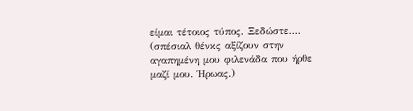είμαι τέτοιος τύπος. Ξεδώστε....
(σπέσιαλ θένκς αξίζουν στην αγαπημένη μου φιλενάδα που ήρθε μαζί μου. Ήρωας.)